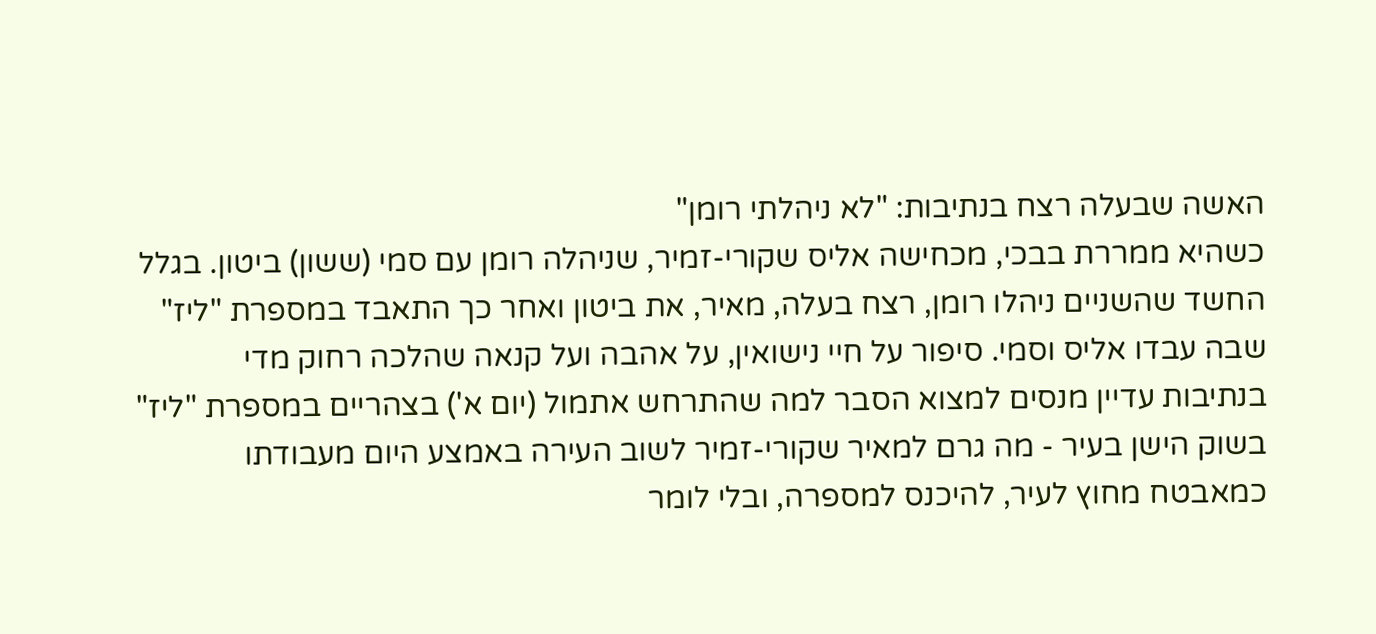האשה שבעלה רצח בנתיבות: "לא ניהלתי רומן"
כשהיא ממררת בבכי, מכחישה אליס שקורי-זמיר, שניהלה רומן עם סמי (ששון) ביטון. בגלל החשד שהשניים ניהלו רומן, רצח בעלה, מאיר, את ביטון ואחר כך התאבד במספרת "ליז" שבה עבדו אליס וסמי. סיפור על חיי נישואין, על אהבה ועל קנאה שהלכה רחוק מדי
בנתיבות עדיין מנסים למצוא הסבר למה שהתרחש אתמול (יום א') בצהריים במספרת "ליז" בשוק הישן בעיר - מה גרם למאיר שקורי-זמיר לשוב העירה באמצע היום מעבודתו כמאבטח מחוץ לעיר, להיכנס למספרה, ובלי לומר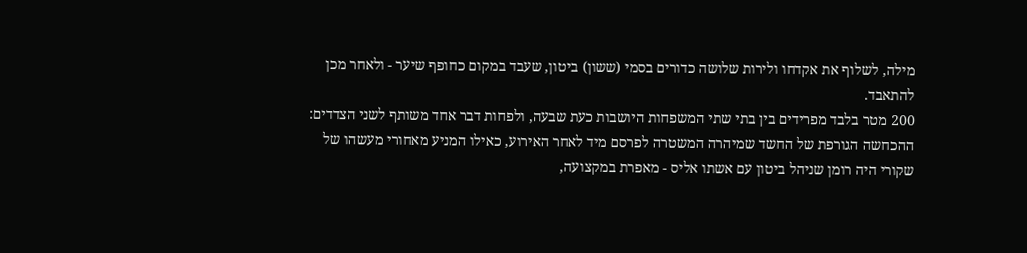מילה, לשלוף את אקדחו ולירות שלושה כדורים בסמי (ששון) ביטון, שעבד במקום כחופף שיער - ולאחר מכן להתאבד.
200 מטר בלבד מפרידים בין בתי שתי המשפחות היושבות כעת שבעה, ולפחות דבר אחד משותף לשני הצדדים: ההכחשה הגורפת של החשד שמיהרה המשטרה לפרסם מיד לאחר האירוע, כאילו המניע מאחורי מעשהו של שקורי היה רומן שניהל ביטון עם אשתו אליס - מאפרת במקצועה,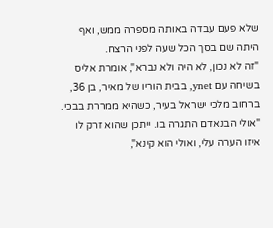שלא פעם עבדה באותה מספרה ממש, ואף היתה שם בסך הכל שעה לפני הרצח.
"זה לא נכון, לא היה ולא נברא", אומרת אליס בשיחה עם ynet, בבית הוריו של מאיר, בן 36, ברחוב מלכי ישראל בעיר, כשהיא ממררת בבכי. "אולי הבנאדם התגרה בו. ייתכן שהוא זרק לו איזו הערה עלי, ואולי הוא קינא",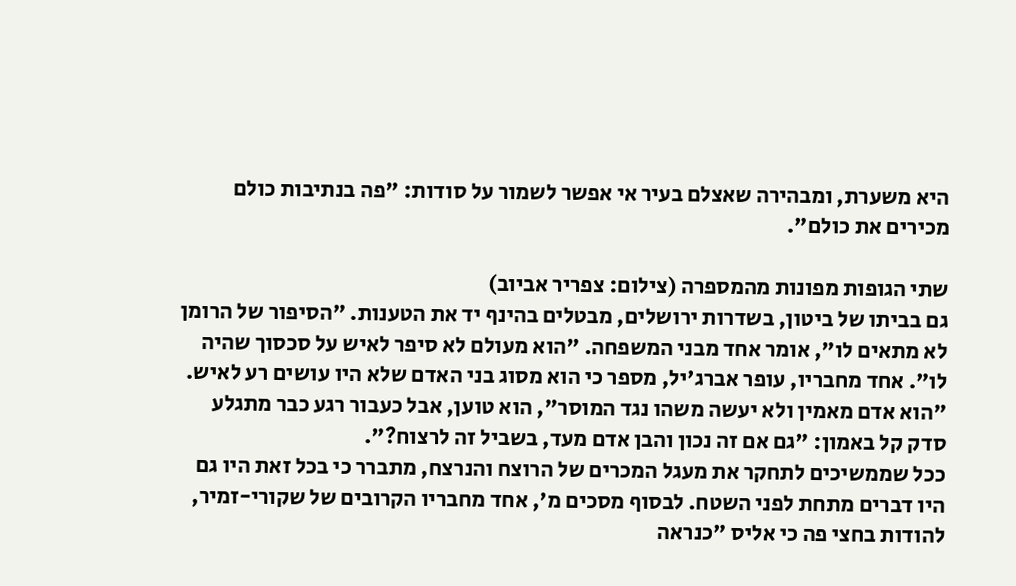היא משערת, ומבהירה שאצלם בעיר אי אפשר לשמור על סודות: "פה בנתיבות כולם מכירים את כולם".

שתי הגופות מפונות מהמספרה (צילום: צפריר אביוב)
גם בביתו של ביטון, בשדרות ירושלים, מבטלים בהינף יד את הטענות. "הסיפור של הרומן לא מתאים לו", אומר אחד מבני המשפחה. "הוא מעולם לא סיפר לאיש על סכסוך שהיה לו". אחד מחבריו, עופר אברג'יל, מספר כי הוא מסוג בני האדם שלא היו עושים רע לאיש. "הוא אדם מאמין ולא יעשה משהו נגד המוסר", הוא טוען, אבל כעבור רגע כבר מתגלע סדק קל באמון: "גם אם זה נכון והבן אדם מעד, בשביל זה לרצוח?".
ככל שממשיכים לתחקר את מעגל המכרים של הרוצח והנרצח, מתברר כי בכל זאת היו גם היו דברים מתחת לפני השטח. לבסוף מסכים מ', אחד מחבריו הקרובים של שקורי-זמיר, להודות בחצי פה כי אליס "כנראה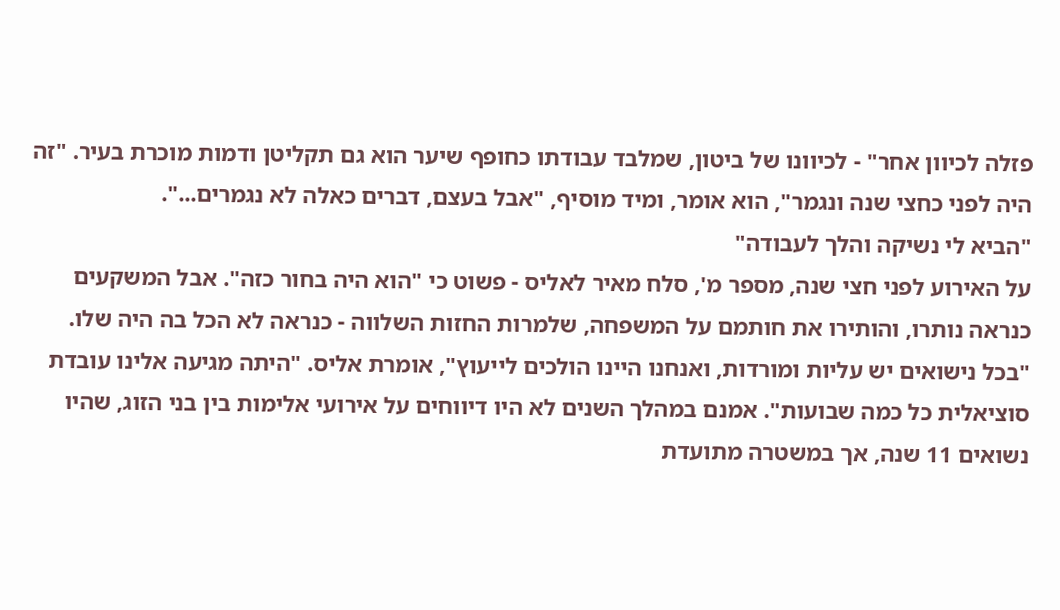פזלה לכיוון אחר" - לכיוונו של ביטון, שמלבד עבודתו כחופף שיער הוא גם תקליטן ודמות מוכרת בעיר. "זה היה לפני כחצי שנה ונגמר", הוא אומר, ומיד מוסיף, "אבל בעצם, דברים כאלה לא נגמרים...".
"הביא לי נשיקה והלך לעבודה"
על האירוע לפני חצי שנה, מספר מ', סלח מאיר לאליס - פשוט כי "הוא היה בחור כזה". אבל המשקעים כנראה נותרו, והותירו את חותמם על המשפחה, שלמרות החזות השלווה - כנראה לא הכל בה היה שלו. "בכל נישואים יש עליות ומורדות, ואנחנו היינו הולכים לייעוץ", אומרת אליס. "היתה מגיעה אלינו עובדת סוציאלית כל כמה שבועות". אמנם במהלך השנים לא היו דיווחים על אירועי אלימות בין בני הזוג, שהיו נשואים 11 שנה, אך במשטרה מתועדת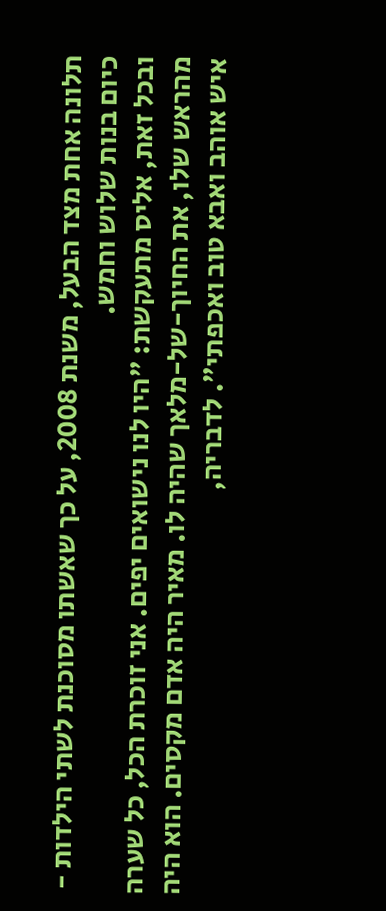תלונה אחת מצד הבעל, משנת 2008, על כך שאשתו מסוכנת לשתי הילדות - כיום בנות שלוש וחמש.
ובכל זאת, אליס מתעקשת: "היו לנו נישואים יפים. אני זוכרת הכל, כל שערה מהראש שלו, את החיוך-של-מלאך שהיה לו. מאיר היה אדם מקסים. הוא היה איש אוהב ואבא טוב ואכפתי". לדבריה,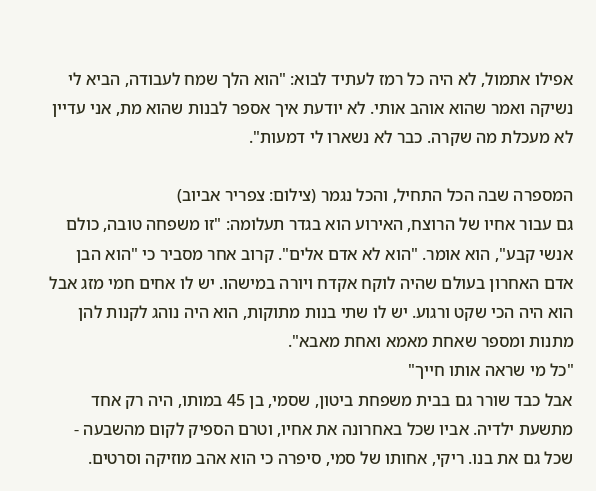אפילו אתמול, לא היה כל רמז לעתיד לבוא: "הוא הלך שמח לעבודה, הביא לי נשיקה ואמר שהוא אוהב אותי. לא יודעת איך אספר לבנות שהוא מת, אני עדיין לא מעכלת מה שקרה. כבר לא נשארו לי דמעות".

המספרה שבה הכל התחיל, והכל נגמר (צילום: צפריר אביוב)
גם עבור אחיו של הרוצח, האירוע הוא בגדר תעלומה: "זו משפחה טובה, כולם אנשי קבע", הוא אומר. "הוא לא אדם אלים". קרוב אחר מסביר כי "הוא הבן אדם האחרון בעולם שהיה לוקח אקדח ויורה במישהו. יש לו אחים חמי מזג אבל הוא היה הכי שקט ורגוע. יש לו שתי בנות מתוקות, הוא היה נוהג לקנות להן מתנות ומספר שאחת מאמא ואחת מאבא".
"כל מי שראה אותו חייך"
אבל כבד שורר גם בבית משפחת ביטון, שסמי, בן 45 במותו, היה רק אחד מתשעת ילדיה. אביו שכל באחרונה את אחיו, וטרם הספיק לקום מהשבעה - שכל גם את בנו. ריקי, אחותו של סמי, סיפרה כי הוא אהב מוזיקה וסרטים.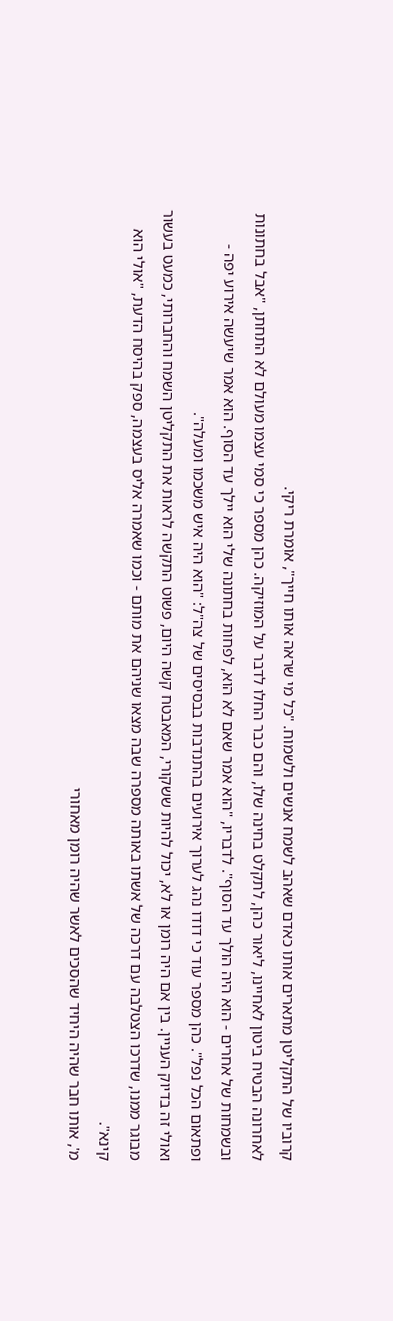קרוביו של התקליטן מתארים אותו כאדם שאהב לשמח אנשים ולשמוח. "כל מי שראה אותו חייך", אומרת ריקי.
לאחרונה הבטיח ביטון לאחיינו, ליאור כהן, לתקלט בחינה שלו, והם כבר החלו לדבר על המוזיקה. כהן מספר כי סמי עצמו מעולם לא התחתן, "אבל בחתונות ובשמחות של אחרים - הוא היה הולך עד הסוף". לדבריו, "הוא אמר שאם לא הוא, לפחות בחתונה שלי הוא יילך עד הסוף. הוא אמר שיעשה אירוע יפה - ופתאום הכל נפל". כהן מספר עוד כי דודו נהג לערוך אירועים בהתנדבות בבסיסים של צה"ל: "הוא היה איש משכמו ומעלה".
ואולי זה בדיוק העניין. בין אם היה רומן או לא, יכול להיות ששקורי, המאבטח קשה היום, פשוט התקשה לראות את התקליטן השמח והחברותי, כמעט בעשור מבוגר ממנו, שדרכו הצטלבה עם דרכה של אשתו באותה מספרה שבה מצאו שניהם את מותם - וכמו שאמרה אליס בעצמה, ספק בהיסח הדעת, "אולי הוא קינא".
מ', אותו חבר שהיה היחיד שהסכים לאשר שהיה רומן מאחורי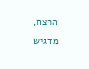הרצח, מדגיש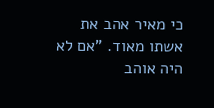כי מאיר אהב את אשתו מאוד. "אם לא היה אוהב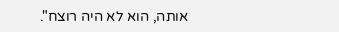אותה, הוא לא היה רוצח".